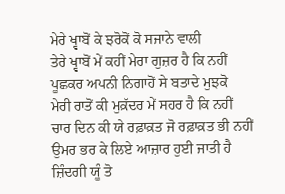ਮੇਰੇ ਖ੍ਵਾਬੋਂ ਕੇ ਝਰੋਕੋਂ ਕੋ ਸਜਾਨੇ ਵਾਲੀ
ਤੇਰੇ ਖ੍ਵਾਬੋਂ ਮੇਂ ਕਹੀਂ ਮੇਰਾ ਗੁਜ਼ਰ ਹੈ ਕਿ ਨਹੀਂ
ਪੂਛਕਰ ਅਪਨੀ ਨਿਗਾਹੋਂ ਸੇ ਬਤਾਦੇ ਮੁਝਕੋ
ਮੇਰੀ ਰਾਤੋਂ ਕੀ ਮੁਕ਼ੱਦਰ ਮੇਂ ਸਹਰ ਹੈ ਕਿ ਨਹੀਂ
ਚਾਰ ਦਿਨ ਕੀ ਯੇ ਰਫ਼ਾਕ਼ਤ ਜੋ ਰਫ਼ਾਕ਼ਤ ਭੀ ਨਹੀਂ
ਉਮਰ ਭਰ ਕੇ ਲਿਏ ਆਜ਼ਾਰ ਹੁਈ ਜਾਤੀ ਹੈ
ਜ਼ਿੰਦਗੀ ਯੂੰ ਤੋ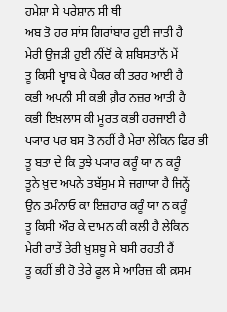ਹਮੇਸ਼ਾ ਸੇ ਪਰੇਸ਼ਾਨ ਸੀ ਥੀ
ਅਬ ਤੋ ਹਰ ਸਾਂਸ ਗਿਰਾਂਬਾਰ ਹੁਈ ਜਾਤੀ ਹੈ
ਮੇਰੀ ਉਜੜੀ ਹੁਈ ਨੀਂਦੋਂ ਕੇ ਸ਼ਬਿਸਤਾਨੋਂ ਮੇਂ
ਤੂ ਕਿਸੀ ਖ੍ਵਾਬ ਕੇ ਪੈਕਰ ਕੀ ਤਰਹ ਆਈ ਹੈ
ਕਭੀ ਅਪਨੀ ਸੀ ਕਭੀ ਗ਼ੈਰ ਨਜ਼ਰ ਆਤੀ ਹੈ
ਕਭੀ ਇਖ਼ਲਾਸ ਕੀ ਮੂਰਤ ਕਭੀ ਹਰਜਾਈ ਹੈ
ਪ੍ਯਾਰ ਪਰ ਬਸ ਤੋ ਨਹੀਂ ਹੈ ਮੇਰਾ ਲੇਕਿਨ ਫਿਰ ਭੀ
ਤੂ ਬਤਾ ਦੇ ਕਿ ਤੁਝੇ ਪ੍ਯਾਰ ਕਰੂੰ ਯਾ ਨ ਕਰੂੰ
ਤੂਨੇ ਖ਼ੁਦ ਅਪਨੇ ਤਬੱਸੁਮ ਸੇ ਜਗਾਯਾ ਹੈ ਜਿਨ੍ਹੇਂ
ਉਨ ਤਮੰਨਾਓ ਕਾ ਇਜ਼ਹਾਰ ਕਰੂੰ ਯਾ ਨ ਕਰੂੰ
ਤੂ ਕਿਸੀ ਔਰ ਕੇ ਦਾਮਨ ਕੀ ਕਲੀ ਹੈ ਲੇਕਿਨ
ਮੇਰੀ ਰਾਤੇਂ ਤੇਰੀ ਖ਼ੁਸ਼ਬੂ ਸੇ ਬਸੀ ਰਹਤੀ ਹੈਂ
ਤੂ ਕਹੀਂ ਭੀ ਹੋ ਤੇਰੇ ਫੂਲ ਸੇ ਆਰਿਜ਼ ਕੀ ਕ਼ਸਮ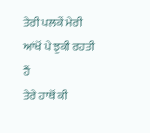ਤੇਰੀ ਪਲਕੇਂ ਮੇਰੀ ਆਂਖੋਂ ਪੇ ਝੁਕੀ ਰਹਤੀ ਹੈਂ
ਤੇਰੇ ਹਾਥੋਂ ਕੀ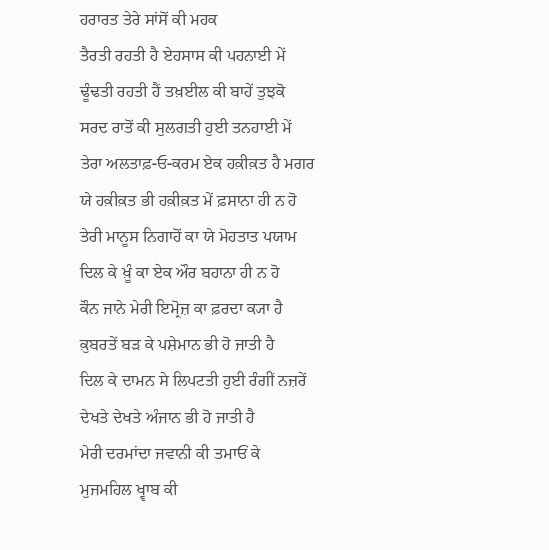ਹਰਾਰਤ ਤੇਰੇ ਸਾਂਸੋਂ ਕੀ ਮਹਕ
ਤੈਰਤੀ ਰਹਤੀ ਹੈ ਏਹਸਾਸ ਕੀ ਪਹਨਾਈ ਮੇਂ
ਢੂੰਢਤੀ ਰਹਤੀ ਹੈਂ ਤਖ਼ਈਲ ਕੀ ਬਾਹੇਂ ਤੁਝਕੋ
ਸਰਦ ਰਾਤੋਂ ਕੀ ਸੁਲਗਤੀ ਹੁਈ ਤਨਹਾਈ ਮੇਂ
ਤੇਰਾ ਅਲਤਾਫ਼-ਓ-ਕਰਮ ਏਕ ਹਕ਼ੀਕ਼ਤ ਹੈ ਮਗਰ
ਯੇ ਹਕ਼ੀਕ਼ਤ ਭੀ ਹਕ਼ੀਕ਼ਤ ਮੇਂ ਫ਼ਸਾਨਾ ਹੀ ਨ ਹੋ
ਤੇਰੀ ਮਾਨੂਸ ਨਿਗਾਹੋਂ ਕਾ ਯੇ ਮੋਹਤਾਤ ਪਯਾਮ
ਦਿਲ ਕੇ ਖ਼ੂੰ ਕਾ ਏਕ ਔਰ ਬਹਾਨਾ ਹੀ ਨ ਹੋ
ਕੌਨ ਜਾਨੇ ਮੇਰੀ ਇਮ੍ਰੋਜ਼ ਕਾ ਫ਼ਰਦਾ ਕ੍ਯਾ ਹੈ
ਕ਼ੁਬਰਤੇਂ ਬੜ ਕੇ ਪਸ਼ੇਮਾਨ ਭੀ ਹੋ ਜਾਤੀ ਹੈ
ਦਿਲ ਕੇ ਦਾਮਨ ਸੇ ਲਿਪਟਤੀ ਹੁਈ ਰੰਗੀਂ ਨਜ਼ਰੇਂ
ਦੇਖਤੇ ਦੇਖਤੇ ਅੰਜਾਨ ਭੀ ਹੋ ਜਾਤੀ ਹੈ
ਮੇਰੀ ਦਰਮਾਂਦਾ ਜਵਾਨੀ ਕੀ ਤਮਾਓਂ ਕੇ
ਮੁਜਮਹਿਲ ਖ੍ਵਾਬ ਕੀ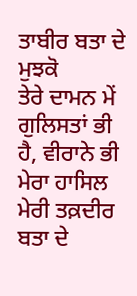ਤਾਬੀਰ ਬਤਾ ਦੇ ਮੁਝਕੋ
ਤੇਰੇ ਦਾਮਨ ਮੇਂ ਗੁਲਿਸਤਾਂ ਭੀ ਹੈ, ਵੀਰਾਨੇ ਭੀ
ਮੇਰਾ ਹਾਸਿਲ ਮੇਰੀ ਤਕ਼ਦੀਰ ਬਤਾ ਦੇ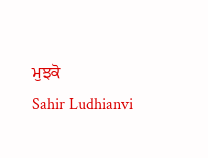ਮੁਝਕੋ
Sahir Ludhianvi